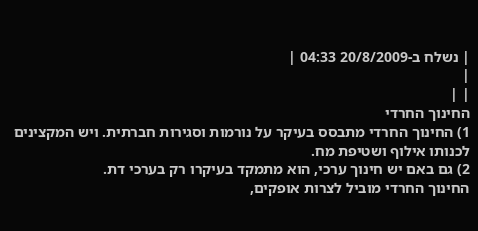| נשלח ב-20/8/2009 04:33 |
|
| |
החינוך החרדי
1) החינוך החרדי מתבסס בעיקר על נורמות וסגירות חברתית. ויש המקצינים לכנותו אילוף ושטיפת מח.
2) גם באם יש חינוך ערכי, הוא מתמקד בעיקרו רק בערכי דת.
החינוך החרדי מוביל לצרות אופקים,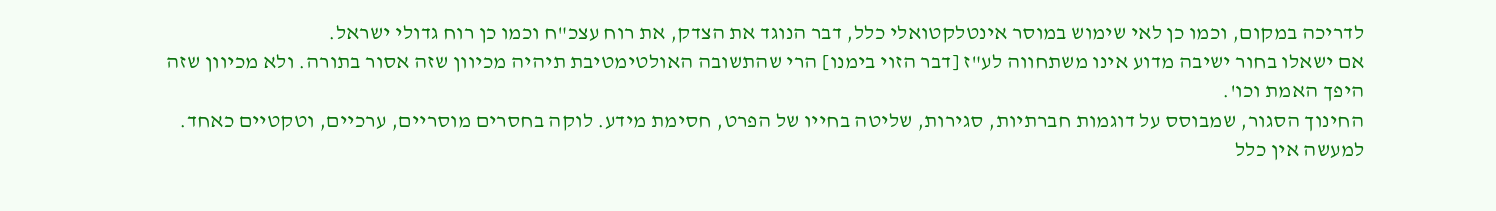לדריכה במקום, וכמו כן לאי שימוש במוסר אינטלקטואלי כלל, דבר הנוגד את הצדק, את רוח עצכ"ח וכמו כן רוח גדולי ישראל.
אם ישאלו בחור ישיבה מדוע אינו משתחווה לע"ז [דבר הזוי בימנו] הרי שהתשובה האולטימטיבת תיהיה מכיוון שזה אסור בתורה. ולא מכיוון שזה היפך האמת וכו'.
החינוך הסגור, שמבוסס על דוגמות חברתיות, סגירות, שליטה בחייו של הפרט, חסימת מידע. לוקה בחסרים מוסריים, ערכיים, וטקטיים כאחד.
למעשה אין כלל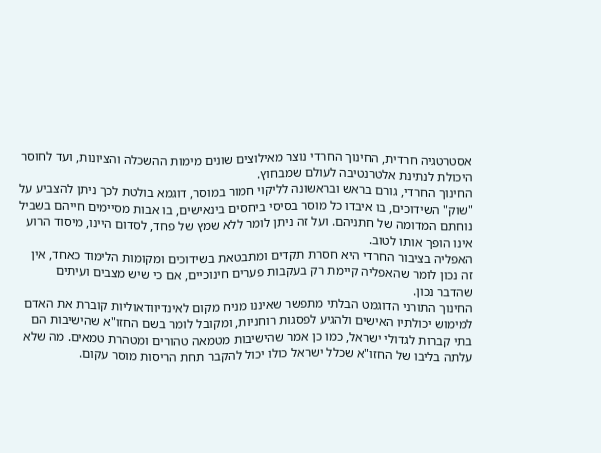אסטרטגיה חרדית, החינוך החרדי נוצר מאילוצים שונים מימות ההשכלה והציונות, ועד לחוסר היכולת לנתינת אלטרנטיבה לעולם שמבחוץ.
החינוך החרדי, גורם בראש ובראשונה לליקוי חמור במוסר, דוגמא בולטת לכך ניתן להצביע על "שוק" השידוכים, בו איבדו כל מוסר בסיסי ביחסים בינאישים, בו אבות מסיימים חייהם בשביל נוחתם המדומה של חתניהם. ועל זה ניתן לומר ללא שמץ של פחד, לסדום היינו, מיסוד הרוע אינו הופך אותו לטוב.
האפליה בציבור החרדי היא חסרת תקדים ומתבטאת בשידוכים ומקומות הלימוד כאחד, אין זה נכון לומר שהאפליה קיימת רק בעקבות פערים חינוכיים, אם כי שיש מצבים ועיתים שהדבר נכון.
החינוך התורני הדוגמט הבלתי מתפשר שאיננו מניח מקום לאינדיוודאוליות קוברת את האדם למימוש יכולתיו האישים ולהגיע לפסגות רוחניות, ומקובל לומר בשם החזו"א שהישיבות הם בתי קברות לגדולי ישראל, כמו כן אמר שהישיבות מטמאה טהורים ומטהרת טמאים. מה שלא עלתה בליבו של החזו"א שכלל ישראל כולו יכול להקבר תחת הריסות מוסר עקום.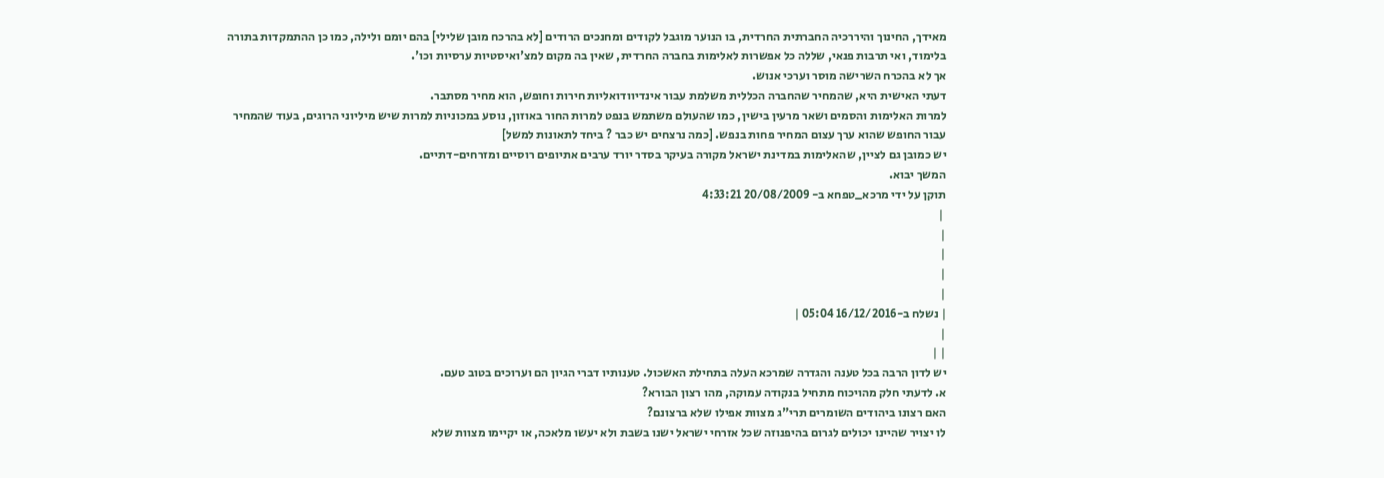מאידך, החינוך והיררכיה החברתית החרדית, בו הנוער מוגבל לקודים ומחנכים הרודים [לא בהרכח מובן שלילי] בהם יומם ולילה, כמו כן ההתמקדות בתורה בלימוד, ואי תרבות פנאי, שללה כל אפשרות לאלימות בחברה החרדית, שאין בה מקום למצ'ואיסטיות ערסיות וכו'.
אך לא בהכרח השרישה מוסר וערכי אנוש.
דעתי האישית היא, שהמחיר שהחברה הכללית משלמת עבור אינדיוודואליות חירות וחופש, הוא מחיר מסתבר.
למרות האלימות והסמים ושאר מרעין בישין, כמו שהעולם משתמש בנפט למרות החור באוזון, נוסע במכוניות למרות שיש מיליוני הרוגים, בעוד שהמחיר עבור החופש שהוא ערך עצום המחיר פחות בנפש. [כמה נרצחים יש כבר ? ביחד לתאונות למשל]
יש כמובן גם לציין, שהאלימות במדינת ישראל מקורה בעיקר בסדר יורד ערבים אתיופים רוסיים ומזרחים-דתיים.
המשך יבוא.
תוקן על ידי מרכא_טפחא ב- 20/08/2009 4:33:21
 |
|
|
|
|
| נשלח ב-16/12/2016 05:04 |
|
| |
יש לדון הרבה בכל טענה והגדרה שמרכא העלה בתחילת האשכול. טענותיו דברי הגיון הם וערוכים בטוב טעם.
א. לדעתי חלק מהויכוח מתחיל בנקודה עמוקה, מהו רצון הבורא?
האם רצונו ביהודים השומרים תרי"ג מצוות אפילו שלא ברצונם?
לו יצויר שהיינו יכולים לגרום בהיפנוזה שכל אזרחי ישראל ישנו בשבת ולא יעשו מלאכה, או יקיימו מצוות שלא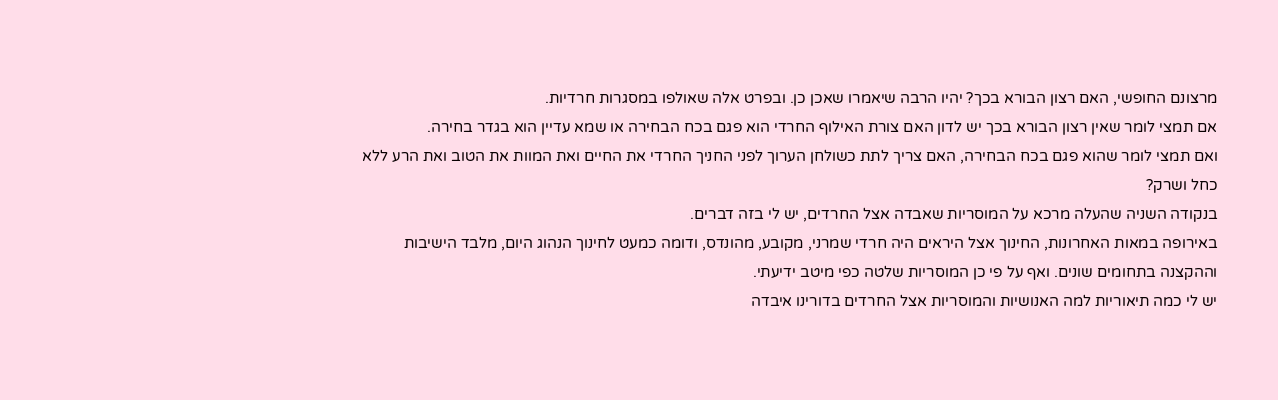מרצונם החופשי, האם רצון הבורא בכך? יהיו הרבה שיאמרו שאכן כן. ובפרט אלה שאולפו במסגרות חרדיות.
אם תמצי לומר שאין רצון הבורא בכך יש לדון האם צורת האילוף החרדי הוא פגם בכח הבחירה או שמא עדיין הוא בגדר בחירה.
ואם תמצי לומר שהוא פגם בכח הבחירה, האם צריך לתת כשולחן הערוך לפני החניך החרדי את החיים ואת המוות את הטוב ואת הרע ללא כחל ושרק?
בנקודה השניה שהעלה מרכא על המוסריות שאבדה אצל החרדים, יש לי בזה דברים.
באירופה במאות האחרונות, החינוך אצל היראים היה חרדי שמרני, מקובע, מהונדס, ודומה כמעט לחינוך הנהוג היום, מלבד הישיבות וההקצנה בתחומים שונים. ואף על פי כן המוסריות שלטה כפי מיטב ידיעתי.
יש לי כמה תיאוריות למה האנושיות והמוסריות אצל החרדים בדורינו איבדה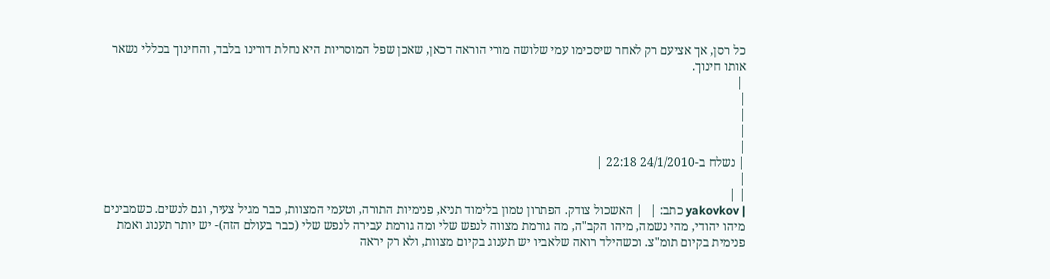כל רסן, אך אציעם רק לאחר שיסכימו עמי שלושה מורי הוראה דכאן, שאכן שפל המוסריות היא נחלת דורינו בלבד, והחינוך בכללי נשאר אותו חינוך.
 |
|
|
|
|
| נשלח ב-24/1/2010 22:18 |
|
| |
| yakovkov כתב: |  | האשכול צודק. הפתרון טמון בלימוד תניא, פנימיות התורה, וטעמי המצוות, כבר מגיל צעיר, וגם לנשים. כשמבינים מיהו יהודי, מהי נשמה, מיהו הקב"ה, מה גורמת מצווה לנפש שלי ומה גורמת עבירה לנפש שלי (כבר בעולם הזה)- יש יותר תענוג ואמת פנימית בקיום תומ"צ. וכשהילד רואה שלאביו יש תענוג בקיום מצוות, ולא רק יראה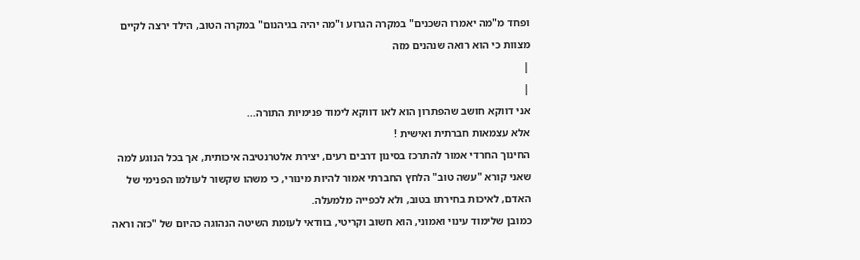ופחד מ"מה יאמרו השכנים" במקרה הגרוע ו"מה יהיה בגיהנום" במקרה הטוב, הילד ירצה לקיים מצוות כי הוא רואה שנהנים מזה
|
|
אני דווקא חושב שהפתרון הוא לאו דווקא לימוד פנימיות התורה...
אלא עצמאות חברתית ואישית !
החינוך החרדי אמור להתרכז בסינון דרבים רעים, יצירת אלטרנטיבה איכותית, אך בכל הנוגע למה שאני קורא "עשה טוב" הלחץ החברתי אמור להיות מינורי, כי משהו שקשור לעולמו הפנימי של האדם, לאיכות בחירתו בטוב, ולא לכפייה מלמעלה.
כמובן שלימוד עינוי ואמוני, הוא חשוב וקריטי, בוודאי לעומת השיטה הנהוגה כהיום של "כזה וראה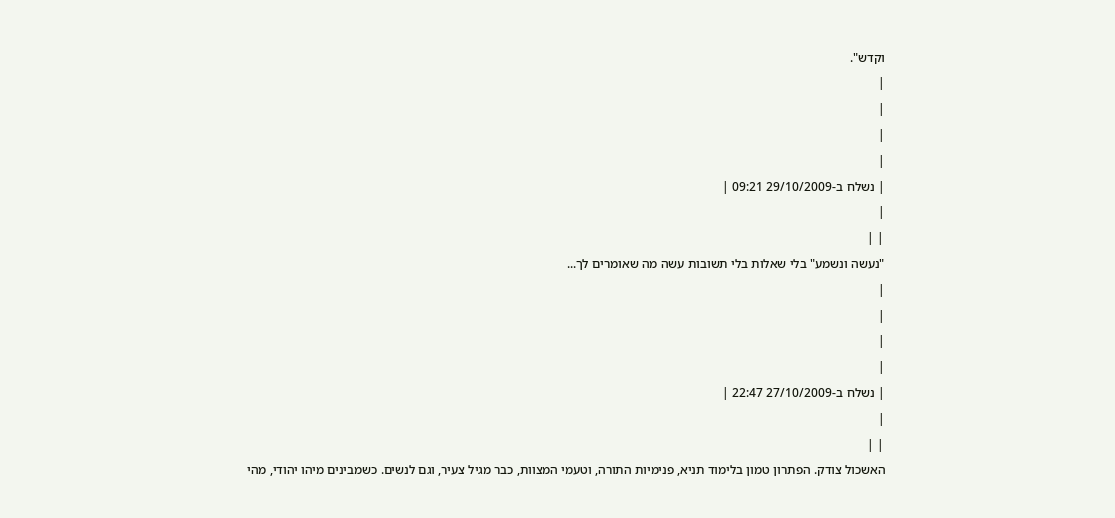וקדש".
|
|
|
|
| נשלח ב-29/10/2009 09:21 |
|
| |
"נעשה ונשמע" בלי שאלות בלי תשובות עשה מה שאומרים לך...
|
|
|
|
| נשלח ב-27/10/2009 22:47 |
|
| |
האשכול צודק. הפתרון טמון בלימוד תניא, פנימיות התורה, וטעמי המצוות, כבר מגיל צעיר, וגם לנשים. כשמבינים מיהו יהודי, מהי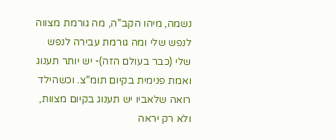נשמה, מיהו הקב"ה, מה גורמת מצווה לנפש שלי ומה גורמת עבירה לנפש שלי (כבר בעולם הזה)- יש יותר תענוג ואמת פנימית בקיום תומ"צ. וכשהילד רואה שלאביו יש תענוג בקיום מצוות, ולא רק יראה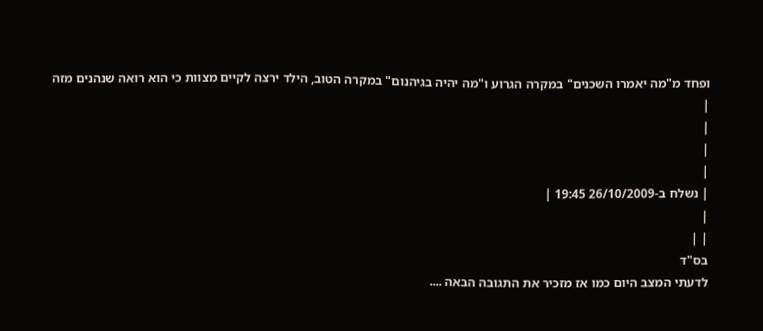ופחד מ"מה יאמרו השכנים" במקרה הגרוע ו"מה יהיה בגיהנום" במקרה הטוב, הילד ירצה לקיים מצוות כי הוא רואה שנהנים מזה
|
|
|
|
| נשלח ב-26/10/2009 19:45 |
|
| |
בס"ד
לדעתי המצב היום כמו אז מזכיר את התגובה הבאה ....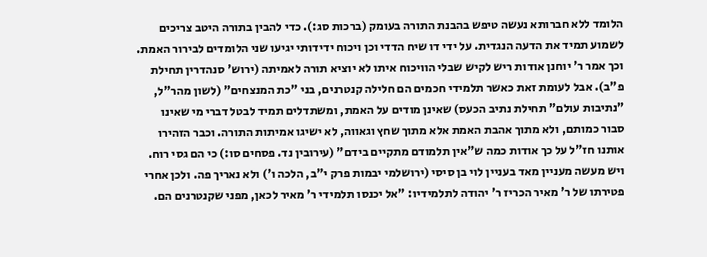הלומד ללא חברותא נעשה טיפש בהבנת התורה בעומק (ברכות סג:). כדי להבין בתורה היטב צריכים לשמוע תמיד את הדעה הנגדית. על ידי דו שיח הדדי וכן ויכוח ידידותי יגיעו שני הלומדים לבירור האמת. וכך אמר ר' יוחנן אודות ריש לקיש שבלי הוויכוח איתו לא יוציא תורה לאמיתה (ירוש' סנהדרין תחילת פ"ב). אבל לעומת זאת כאשר תלמידי חכמים הם חלילה קנטרנים, בני "כת המנצחים" (לשון מהר"ל, "נתיבות עולם" תחילת נתיב הכעס) שאינן מודים על האמת, ומשתדלים תמיד לבטל דברי מי שאינו סבור כמותם, ולא מתוך אהבת האמת אלא מתוך שחץ וגאווה, לא ישיגו אמיתות התורה. וכבר הזהירו אותנו חז"ל על כך אודות כמה ש"אין תלמודם מתקיים בידם" (עירובין נד. פסחים סו:) כי הם גסי רוח. ויש מעשה מעניין מאד בעניין לוי בן סיסי (ירושלמי יבמות פרק י"ב, הלכה ו') ולא נאריך פה. ולכן אחרי פטירתו של ר' מאיר הכריז ר' יהודה לתלמידיו: "אל יכנסו תלמידי ר' מאיר לכאן, מפני שקנטרנים הם.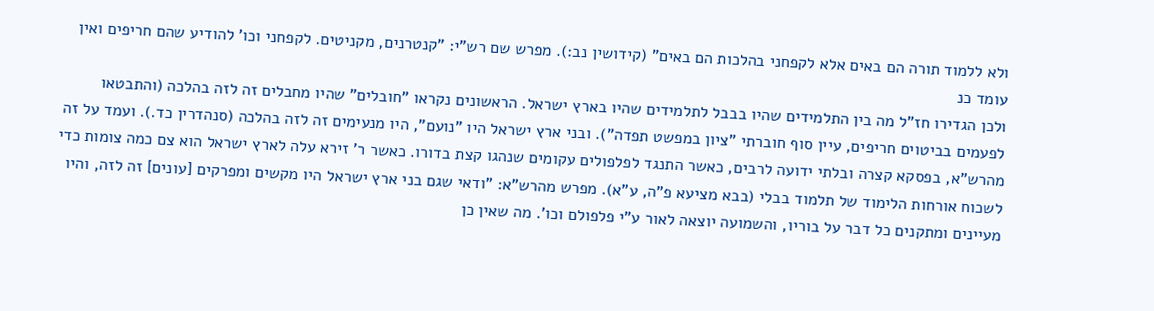ולא ללמוד תורה הם באים אלא לקפחני בהלכות הם באים" (קידושין נב:). מפרש שם רש"י: "קנטרנים, מקניטים. לקפחני וכו' להודיע שהם חריפים ואין עומד כנ
ולכן הגדירו חז"ל מה בין התלמידים שהיו בבבל לתלמידים שהיו בארץ ישראל. הראשונים נקראו "חובלים" שהיו מחבלים זה לזה בהלכה (והתבטאו לפעמים בביטוים חריפים, עיין סוף חוברתי "ציון במפשט תפדה"). ובני ארץ ישראל היו "נועם", היו מנעימים זה לזה בהלכה (סנהדרין כד.). ועמד על זה מהרש"א, בפסקא קצרה ובלתי ידועה לרבים, כאשר התנגד לפלפולים עקומים שנהגו קצת בדורו. כאשר ר' זירא עלה לארץ ישראל הוא צם כמה צומות כדי לשכוח אורחות הלימוד של תלמוד בבלי (בבא מציעא פ"ה, ע"א). מפרש מהרש"א: "ודאי שגם בני ארץ ישראל היו מקשים ומפרקים [עונים] זה לזה, והיו מעיינים ומתקנים כל דבר על בוריו, והשמועה יוצאה לאור ע"י פלפולם וכו'. מה שאין כן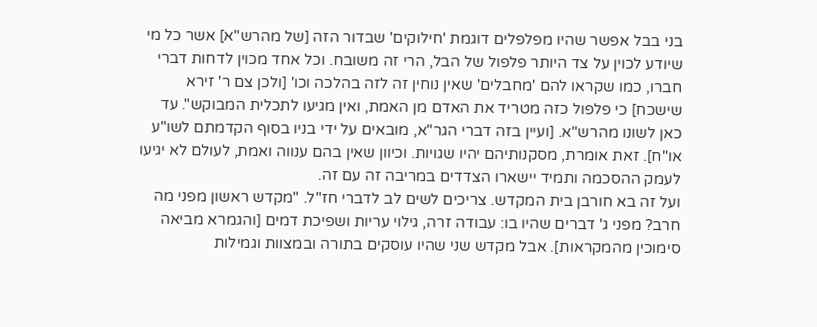בני בבל אפשר שהיו מפלפלים דוגמת 'חילוקים' שבדור הזה [של מהרש"א] אשר כל מי שיודע לכוין על צד היותר פלפול של הבל, הרי זה משובח. וכל אחד מכוין לדחות דברי חברו, כמו שקראו להם 'מחבלים' שאין נוחין זה לזה בהלכה וכו' [ולכן צם ר' זירא שישכח] כי פלפול כזה מטריד את האדם מן האמת, ואין מגיעו לתכלית המבוקש". עד כאן לשונו מהרש"א. [ועיין בזה דברי הגר"א, מובאים על ידי בניו בסוף הקדמתם לשו"ע או"ח]. זאת אומרת, מסקנותיהם יהיו שגויות. וכיוון שאין בהם ענווה ואמת, לעולם לא יגיעו לעמק ההסכמה ותמיד יישארו הצדדים במריבה זה עם זה.
ועל זה בא חורבן בית המקדש. צריכים לשים לב לדברי חז"ל. "מקדש ראשון מפני מה חרב? מפני ג' דברים שהיו בו: עבודה זרה, גילוי עריות ושפיכת דמים [והגמרא מביאה סימוכין מהמקראות]. אבל מקדש שני שהיו עוסקים בתורה ובמצוות וגמילות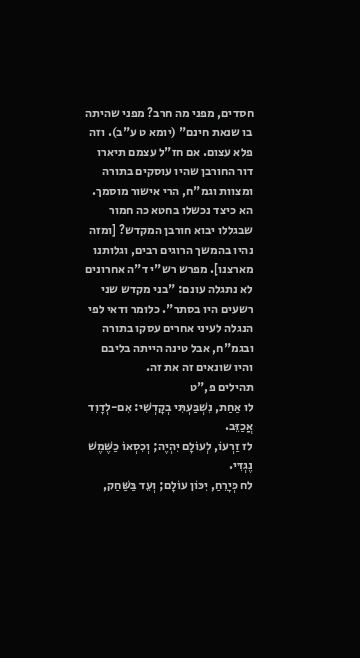חסדים, מפני מה חרב? מפני שהיתה בו שנאת חינם" (יומא ט ע"ב). וזה פלא עצום. אם חז"ל עצמם תיארו דור החורבן שהיו עוסקים בתורה ומצוות וגמ"ח, הרי אישור מוסמך. הא כיצד נכשלו בחטא כה חמור שבגללו יבוא חורבן המקדש? [ומזה נהיו בהמשך הרוגים רבים, וגלותנו מארצנו]. מפרש רש"י ד"ה אחרונים לא נתגלה עונם: "בני מקדש שני רשעים היו בסתר". כלומר ודאי לפי הנגלה לעיני אחרים עסקו בתורה ובגמ"ח, אבל טינה הייתה בליבם והיו שונאים זה את זה.
תהילים פ,"ט
לו אַחַת, נִשְׁבַּעְתִּי בְקָדְשִׁי: אִם-לְדָוִד אֲכַזֵּב.
לז זַרְעוֹ, לְעוֹלָם יִהְיֶה; וְכִסְאוֹ כַשֶּׁמֶשׁ נֶגְדִּי.
לח כְּיָרֵחַ, יִכּוֹן עוֹלָם; וְעֵד בַּשַּׁחַק,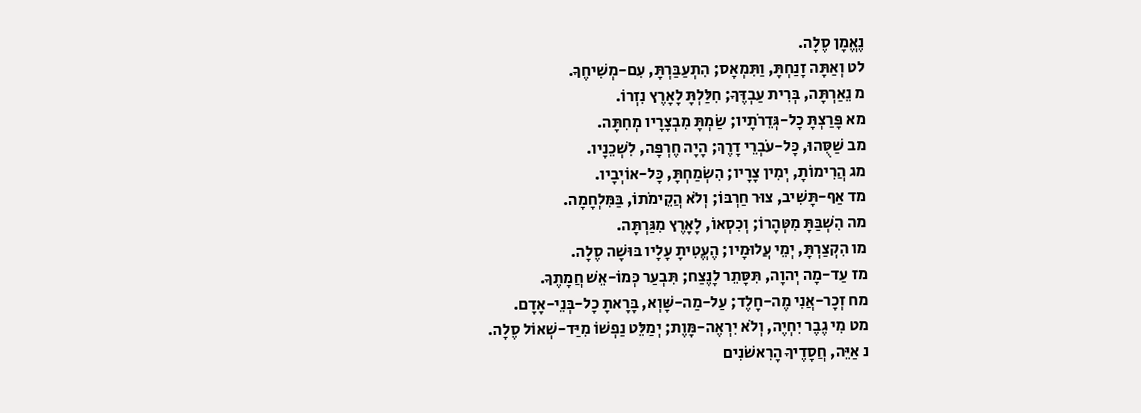נֶאֱמָן סֶלָה.
לט וְאַתָּה זָנַחְתָּ, וַתִּמְאָס; הִתְעַבַּרְתָּ, עִם-מְשִׁיחֶךָ.
מ נֵאַרְתָּה, בְּרִית עַבְדֶּךָ; חִלַּלְתָּ לָאָרֶץ נִזְרוֹ.
מא פָּרַצְתָּ כָל-גְּדֵרֹתָיו; שַׂמְתָּ מִבְצָרָיו מְחִתָּה.
מב שַׁסֻּהוּ, כָּל-עֹבְרֵי דָרֶךְ; הָיָה חֶרְפָּה, לִשְׁכֵנָיו.
מג הֲרִימוֹתָ, יְמִין צָרָיו; הִשְׂמַחְתָּ, כָּל-אוֹיְבָיו.
מד אַף-תָּשִׁיב, צוּר חַרְבּוֹ; וְלֹא הֲקֵימֹתוֹ, בַּמִּלְחָמָה.
מה הִשְׁבַּתָּ מִטְּהָרוֹ; וְכִסְאוֹ, לָאָרֶץ מִגַּרְתָּה.
מו הִקְצַרְתָּ, יְמֵי עֲלוּמָיו; הֶעֱטִיתָ עָלָיו בּוּשָׁה סֶלָה.
מז עַד-מָה יְהוָה, תִּסָּתֵר לָנֶצַח; תִּבְעַר כְּמוֹ-אֵשׁ חֲמָתֶךָ.
מח זְכָר-אֲנִי מֶה-חָלֶד; עַל-מַה-שָּׁוְא, בָּרָאתָ כָל-בְּנֵי-אָדָם.
מט מִי גֶבֶר יִחְיֶה, וְלֹא יִרְאֶה-מָּוֶת; יְמַלֵּט נַפְשׁוֹ מִיַּד-שְׁאוֹל סֶלָה.
נ אַיֵּה, חֲסָדֶיךָ הָרִאשֹׁנִים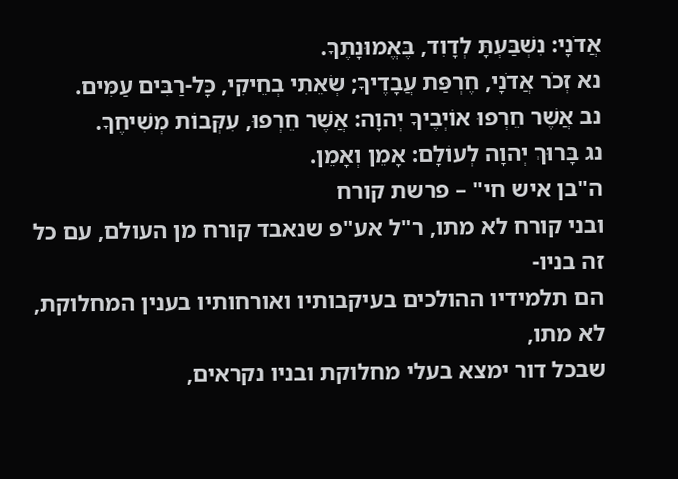אֲדֹנָי: נִשְׁבַּעְתָּ לְדָוִד, בֶּאֱמוּנָתֶךָ.
נא זְכֹר אֲדֹנָי, חֶרְפַּת עֲבָדֶיךָ; שְׂאֵתִי בְחֵיקִי, כָּל-רַבִּים עַמִּים.
נב אֲשֶׁר חֵרְפוּ אוֹיְבֶיךָ יְהוָה: אֲשֶׁר חֵרְפוּ, עִקְּבוֹת מְשִׁיחֶךָ.
נג בָּרוּךְ יְהוָה לְעוֹלָם: אָמֵן וְאָמֵן.
ה"בן איש חי" – פרשת קורח
ובני קורח לא מתו, ר"ל אע"פ שנאבד קורח מן העולם, עם כל זה בניו-
הם תלמידיו ההולכים בעיקבותיו ואורחותיו בענין המחלוקת, לא מתו,
שבכל דור ימצא בעלי מחלוקת ובניו נקראים,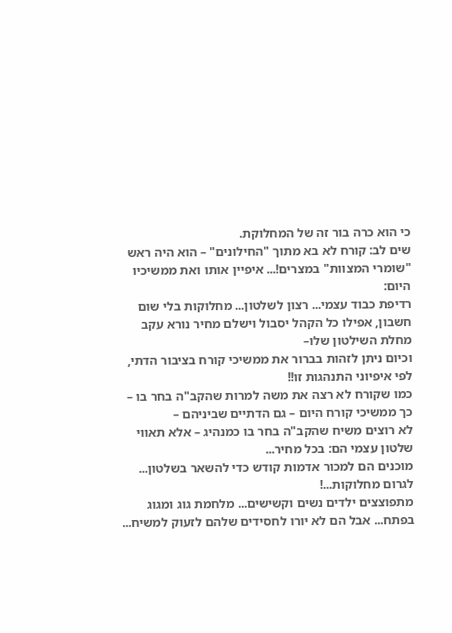כי הוא כרה בור זה של המחלוקת.
שים לב: קורח לא בא מתוך "החילונים" – הוא היה ראש "שומרי המצוות" במצרים!... איפיין אותו ואת ממשיכיו היום:
רדיפת כבוד עצמי... רצון לשלטון... מחלוקות בלי שום חשבון, אפילו כל הקהל יסבול וישלם מחיר נורא עקב מחלת השילטון שלו–
וכיום ניתן לזהות בברור את ממשיכי קורח בציבור הדתי, לפי איפיוני התנהגות זו!!
כמו שקורח לא רצה את משה למרות שהקב"ה בחר בו – כך ממשיכי קורח היום – גם הדתיים שביניהם –
לא רוצים משיח שהקב"ה בחר בו כמנהיג – אלא תאווי שלטון עצמי הם: בכל מחיר...
מוכנים הם למכור אדמות קודש כדי להשאר בשלטון... לגרום מחלוקות...!
מתפוצצים ילדים נשים וקשישים... מלחמת גוג ומגוג בפתח... אבל הם לא יורו לחסידים שלהם לזעוק למשיח...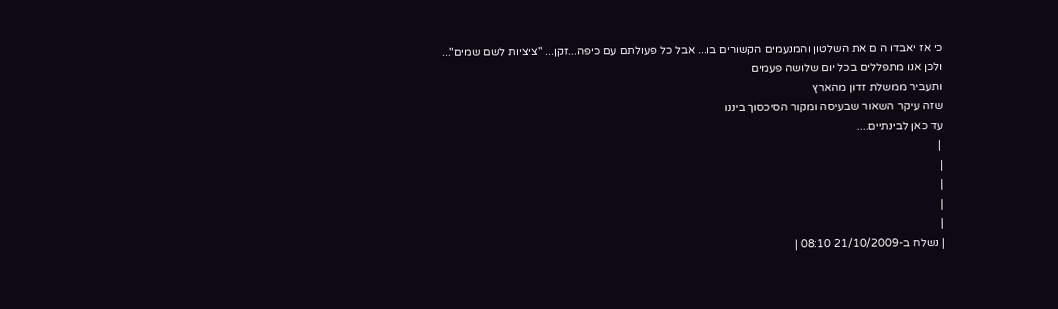כי אז יאבדו ה ם את השלטון והמנעמים הקשורים בו... אבל כל פעולתם עם כיפה...זקן... "ציציות לשם שמים"...
ולכן אנו מתפללים בכל יום שלושה פעמים
ותעביר ממשלת זדון מהארץ
שזה עיקר השאור שבעיסה ומקור הסיכסוך ביננו
עד כאן לבינתיים....
 |
|
|
|
|
| נשלח ב-21/10/2009 08:10 |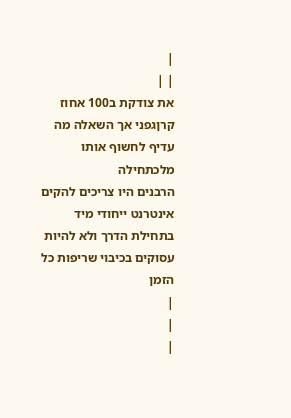|
| |
את צודקת ב100 אחוז קרןגפני אך השאלה מה עדיף לחשוף אותו מלכתחילה
הרבנים היו צריכים להקים אינטרנט ייחודי מיד בתחילת הדרך ולא להיות עסוקים בכיבוי שריפות כל הזמן
|
|
|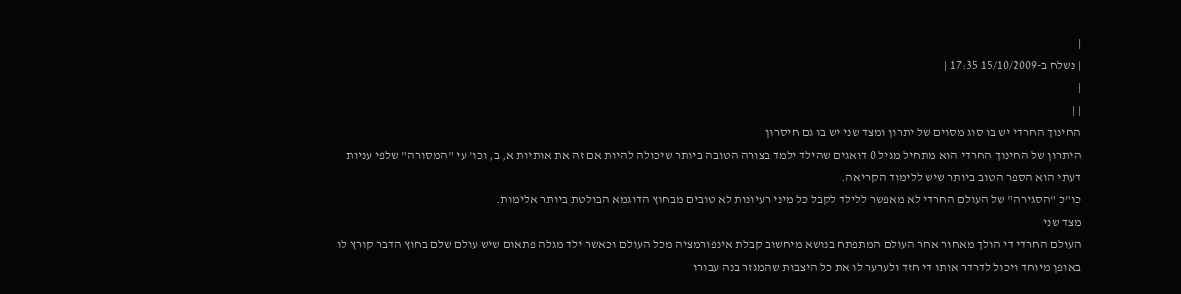|
| נשלח ב-15/10/2009 17:35 |
|
| |
החינוך החרדי יש בו סוג מסוים של יתרון ומצד שני יש בו גם חיסרון
היתרון של החינוך החרדי הוא מתחיל מגיל 0 דואגים שהילד ילמד בצורה הטובה ביותר שיכולה להיות אם זה את אותיות א, ב, וכו' עי "המסורה" שלפי עניות דעתי הוא הספר הטוב ביותר שיש ללימוד הקריאה.
כו"כ "הסגירה" של העולם החרדי לא מאפשר ללילד לקבל כל מיני רעיונות לא טובים מבחוץ הדוגמא הבולטת ביותר אלימות.
מצד שני
העולם החרדי די הולך מאחור אחר העולם המתפתח בנושא מיחשוב קבלת אינפורמציה מכל העולם וכאשר ילד מגלה פתאום שיש עולם שלם בחוץ הדבר קורץ לו באופן מיוחד ויכול לדרדר אותו די חזד ולערער לו את כל היצבות שהמגזר בנה עבורו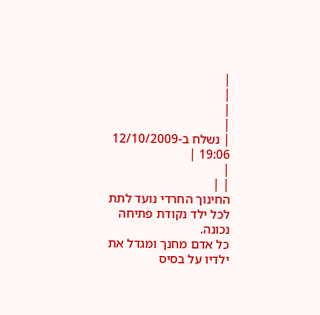|
|
|
|
| נשלח ב-12/10/2009 19:06 |
|
| |
החינוך החרדי נועד לתת לכל ילד נקודת פתיחה נכונה.
כל אדם מחנך ומגדל את ילדיו על בסיס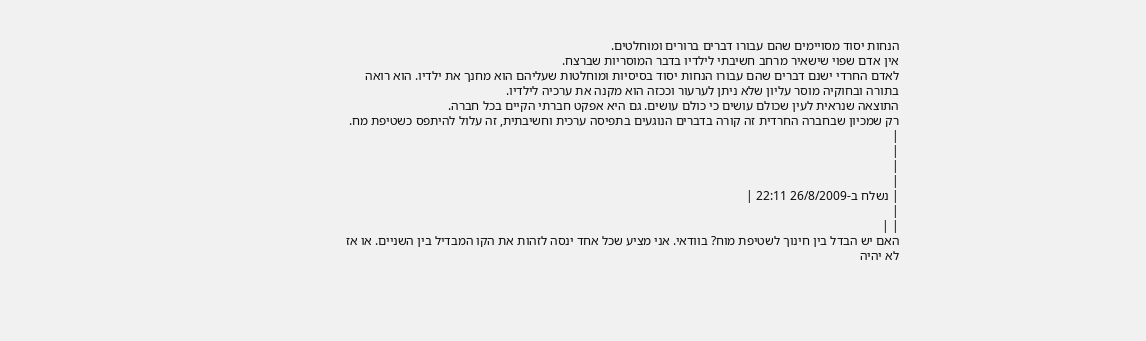הנחות יסוד מסויימים שהם עבורו דברים ברורים ומוחלטים.
אין אדם שפוי שישאיר מרחב חשיבתי לילדיו בדבר המוסריות שברצח.
לאדם החרדי ישנם דברים שהם עבורו הנחות יסוד בסיסיות ומוחלטות שעליהם הוא מחנך את ילדיו. הוא רואה בתורה ובחוקיה מוסר עליון שלא ניתן לערעור וככזה הוא מקנה את ערכיה לילדיו.
התוצאה שנראית לעין שכולם עושים כי כולם עושים. גם היא אפקט חברתי הקיים בכל חברה.
רק שמכיון שבחברה החרדית זה קורה בדברים הנוגעים בתפיסה ערכית וחשיבתית, זה עלול להיתפס כשטיפת מח.
|
|
|
|
| נשלח ב-26/8/2009 22:11 |
|
| |
האם יש הבדל בין חינוך לשטיפת מוח? בוודאי. אני מציע שכל אחד ינסה לזהות את הקו המבדיל בין השניים. או אז לא יהיה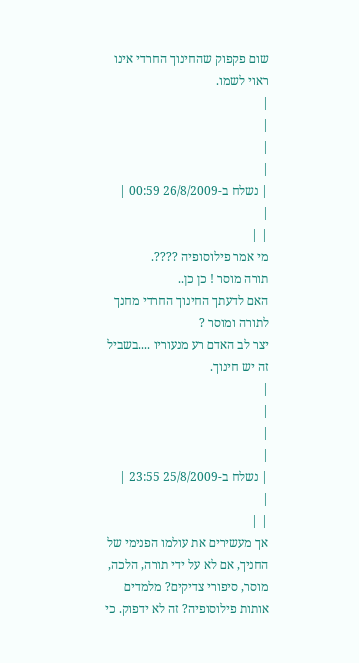שום פקפוק שהחינוך החרדי אינו ראוי לשמו.
|
|
|
|
| נשלח ב-26/8/2009 00:59 |
|
| |
מי אמר פילוסופיה ????.
תורה מוסר ! כן כן..
האם לדעתך החינוך החרדי מחנך לתורה ומוסר ?
יצר לב האדם רע מנעוריו ....בשביל זה יש חינוך.
|
|
|
|
| נשלח ב-25/8/2009 23:55 |
|
| |
אך מעשירים את עולמו הפנימי של החניך, אם לא על ידי תורה, הלכה, מוסר, סיפורי צדיקים? מלמדים אותות פילוסופיה? זה לא ידפוק. כי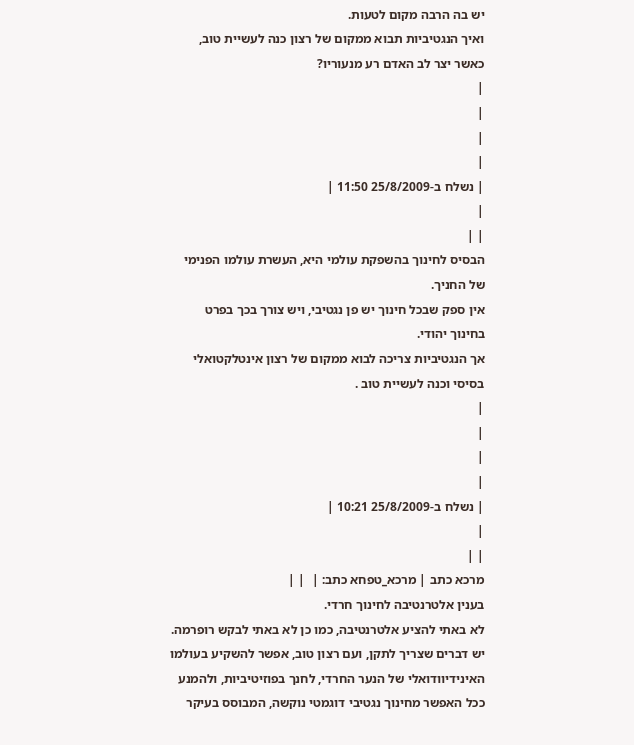יש בה הרבה מקום לטעות.
ואיך הנגטיביות תבוא ממקום של רצון כנה לעשיית טוב, כאשר יצר לב האדם רע מנעוריו?
|
|
|
|
| נשלח ב-25/8/2009 11:50 |
|
| |
הבסיס לחינוך בהשפקת עולמי היא, העשרת עולמו הפנימי של החניך.
אין ספק שבכל חינוך יש פן נגטיבי, ויש צורך בכך בפרט בחינוך יהודי.
אך הנגטיביות צריכה לבוא ממקום של רצון אינטלקטואלי בסיסי וכנה לעשיית טוב .
|
|
|
|
| נשלח ב-25/8/2009 10:21 |
|
| |
מרכא כתב | מרכא_טפחא כתב: |  | |
בענין אלטרנטיבה לחינוך חרדי.
לא באתי להציע אלטרנטיבה, כמו כן לא באתי לבקש רופרמה.
יש דברים שצריך לתקן, ועם רצון טוב, אפשר להשקיע בעולמו האינידיוודואלי של הנער החרדי, לחנך בפוזיטיביות, ולהמנע ככל האפשר מחינוך נגטיבי דוגמטי נוקשה, המבוסס בעיקר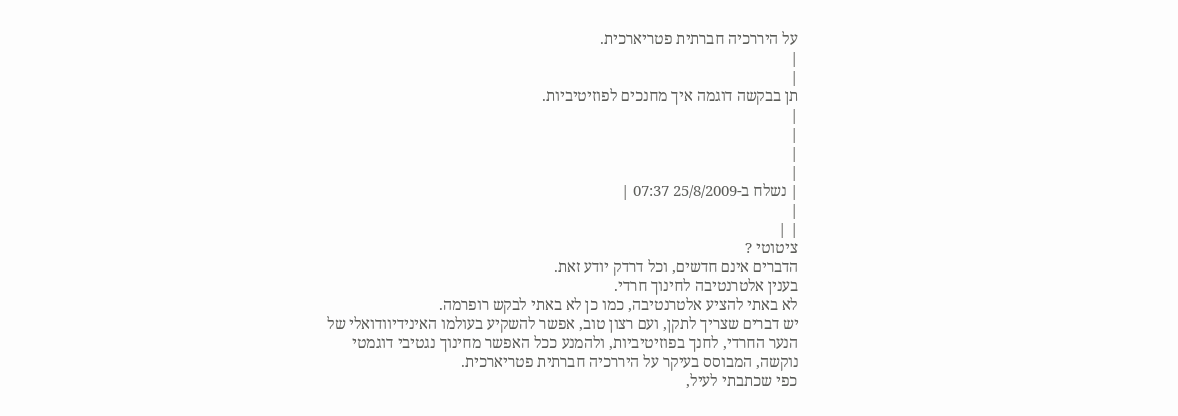על היררכיה חברתית פטריארכית.
|
|
תן בבקשה דוגמה איך מחנכים לפוזיטיביות.
|
|
|
|
| נשלח ב-25/8/2009 07:37 |
|
| |
ציטוטי ?
הדברים אינם חדשים, וכל דרדק יודע זאת.
בענין אלטרנטיבה לחינוך חרדי.
לא באתי להציע אלטרנטיבה, כמו כן לא באתי לבקש רופרמה.
יש דברים שצריך לתקן, ועם רצון טוב, אפשר להשקיע בעולמו האינידיוודואלי של הנער החרדי, לחנך בפוזיטיביות, ולהמנע ככל האפשר מחינוך נגטיבי דוגמטי נוקשה, המבוסס בעיקר על היררכיה חברתית פטריארכית.
כפי שכתבתי לעיל,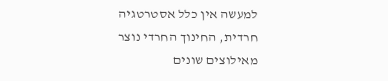למעשה אין כלל אסטרטגיה חרדית, החינוך החרדי נוצר מאילוצים שונים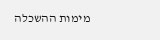מימות ההשכלה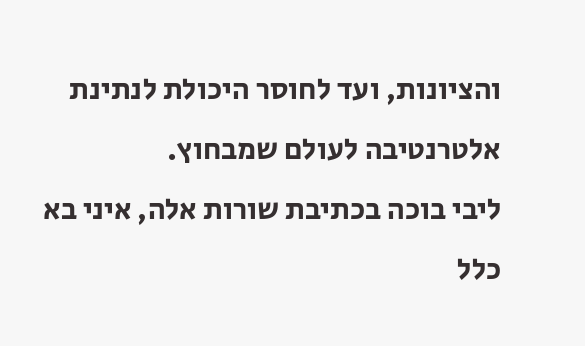והציונות, ועד לחוסר היכולת לנתינת אלטרנטיבה לעולם שמבחוץ.
ליבי בוכה בכתיבת שורות אלה, איני בא כלל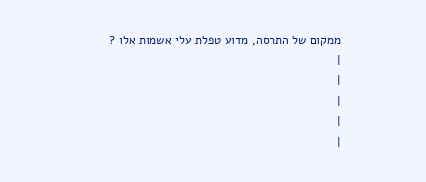ממקום של התרסה, מדוע טפלת עלי אשמות אלו ?
|
|
|
|
|